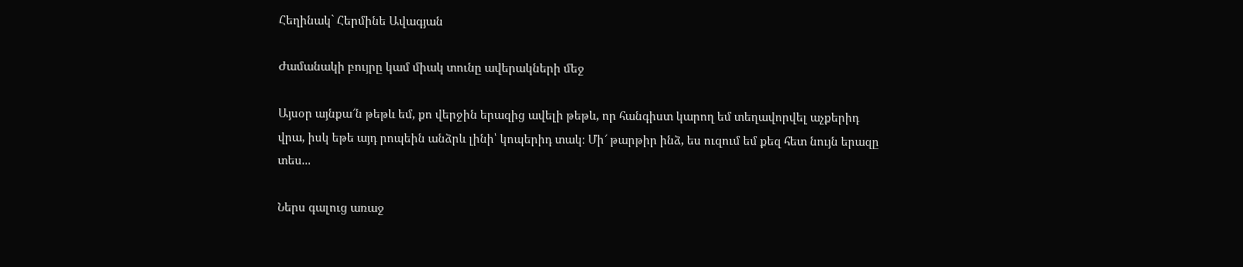Հեղինակ` Հերմինե Ավագյան

Ժամանակի բույրը կամ միակ տունը ավերակների մեջ

Այսօր այնքա՜ն թեթև եմ, քո վերջին երազից ավելի թեթև, որ հանգիստ կարող եմ տեղավորվել աչքերիդ վրա, իսկ եթե այդ րոպեին անձրև լինի՝ կոպերիդ տակ։ Մի՜ թարթիր ինձ, ես ուզում եմ քեզ հետ նույն երազը տես...

Ներս գալուց առաջ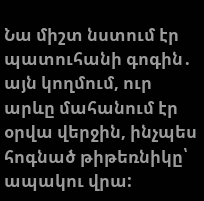Նա միշտ նստում էր պատուհանի գոգին․ այն կողմում, ուր արևը մահանում էր օրվա վերջին, ինչպես հոգնած թիթեռնիկը՝ ապակու վրա: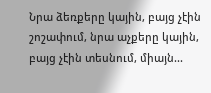Նրա ձեռքերը կային, բայց չէին շոշափում, նրա աչքերը կային, բայց չէին տեսնում, միայն...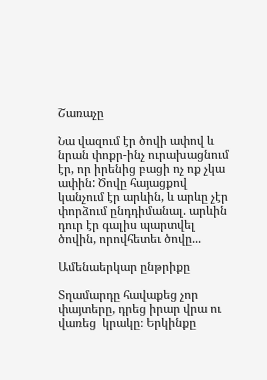Շառաչը

Նա վազում էր ծովի ափով և նրան փոքր-ինչ ուրախացնում էր, որ իրենից բացի ոչ ոք չկա ափին: Ծովը հայացքով կանչում էր արևին, և արևը չէր փորձում ընդդիմանալ. արևին դուր էր գալիս պարտվել ծովին, որովհետեւ ծովը...

Ամենաերկար ընթրիքը

Տղամարդը հավաքեց չոր փայտերը, դրեց իրար վրա ու վառեց  կրակը։ Երկինքը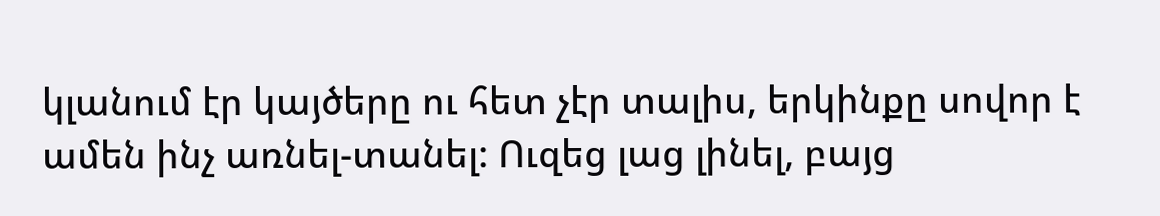կլանում էր կայծերը ու հետ չէր տալիս, երկինքը սովոր է ամեն ինչ առնել-տանել: Ուզեց լաց լինել, բայց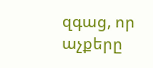զգաց, որ աչքերը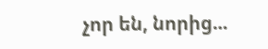չոր են, նորից...